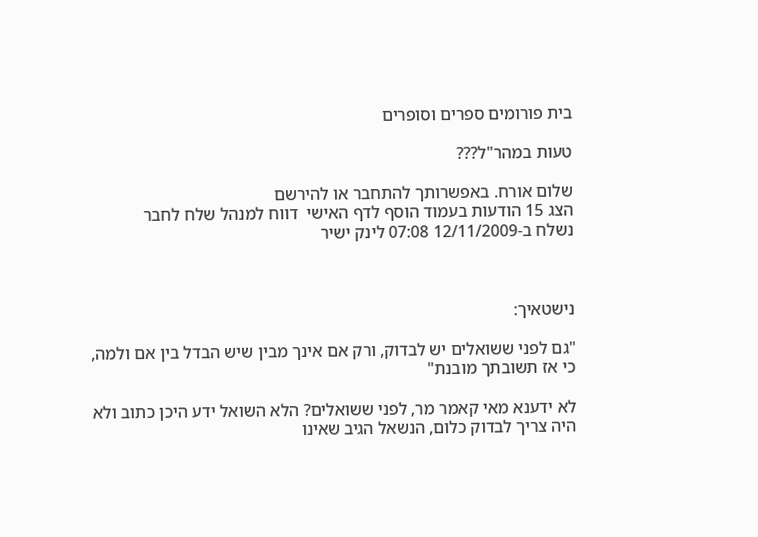בית פורומים ספרים וסופרים

טעות במהר"ל???

שלום אורח. באפשרותך להתחבר או להירשם
הצג 15 הודעות בעמוד הוסף לדף האישי  דווח למנהל שלח לחבר
נשלח ב-12/11/2009 07:08 לינק ישיר



נישטאיך:

"גם לפני ששואלים יש לבדוק, ורק אם אינך מבין שיש הבדל בין אם ולמה, כי אז תשובתך מובנת"

לא ידענא מאי קאמר מר, לפני ששואלים? הלא השואל ידע היכן כתוב ולא היה צריך לבדוק כלום, הנשאל הגיב שאינו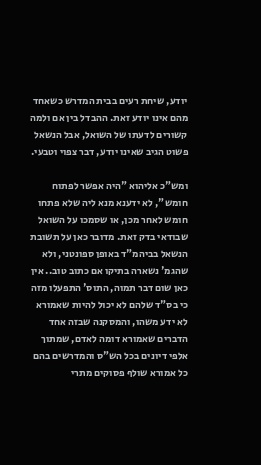יודע, שיחת רעים בבית המדרש כשאחד מהם אינו יודע זאת. ההבדל בין אם ולמה קשורים לדעתו של השואל, אבל הנשאל פשוט הגיב שאינו יודע, דבר צפוי וטבעי.

ומש"כ אליהוא "היה אפשר לפתוח חומש", לא ידענא מנא ליה שלא פתחו חומש לאחר מכן, או שסמכו על השואל שבודאי בדק זאת. מדובר כאן על תשובת הנשאל בביהמ"ד באופן ספונטני, ולא שהגמ' נשארה בתיקו אם כתוב טוב.. אין כאן שום דבר תמוה, התוס' התפעלו מזה כי בס"ד שלהם לא יכול להיות שאמורא לא ידע משהו, והמסקנה שבזה אחד הדברים שאמורא דומה לאדם, שמתוך אלפי דיונים בכל הש"ס והמדרשים בהם כל אמורא שולף פסוקים מתרי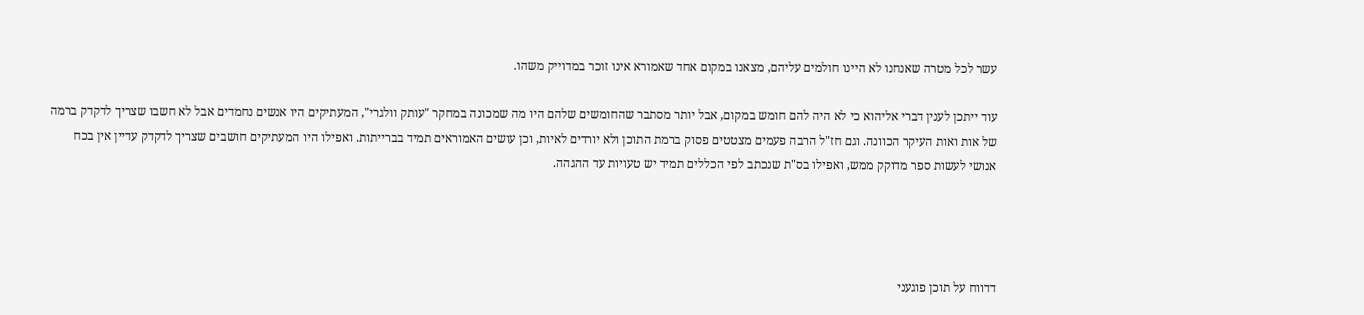עשר לכל מטרה שאנחנו לא היינו חולמים עליהם, מצאנו במקום אחד שאמורא אינו זוכר במדוייק משהו.

עוד ייתכן לענין דברי אליהוא כי לא היה להם חומש במקום, אבל יותר מסתבר שהחומשים שלהם היו מה שמכונה במחקר "עותק וולגרי", המעתיקים היו אנשים נחמדים אבל לא חשבו שצריך לדקדק ברמה של אות ואות העיקר הכוונה. וגם חז"ל הרבה פעמים מצטטים פסוק ברמת התוכן ולא יורדים לאיות, וכן עושים האמוראים תמיד בברייתות. ואפילו היו המעתיקים חושבים שצריך לדקדק עדיין אין בכח אנושי לעשות ספר מדוקק ממש, ואפילו בס"ת שנכתב לפי הכללים תמיד יש טעויות עד ההגהה.




דדווח על תוכן פוגעני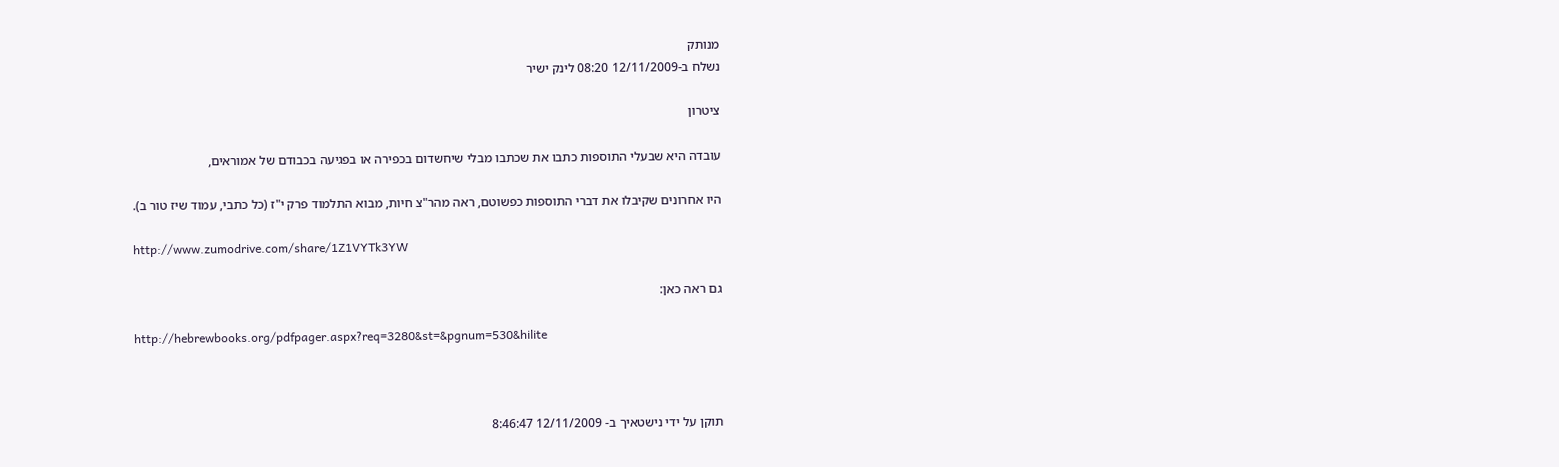מנותק
נשלח ב-12/11/2009 08:20 לינק ישיר

ציטרון

עובדה היא שבעלי התוספות כתבו את שכתבו מבלי שיחשדום בכפירה או בפגיעה בכבודם של אמוראים,

היו אחרונים שקיבלו את דברי התוספות כפשוטם, ראה מהר"צ חיות, מבוא התלמוד פרק י"ז (כל כתבי, עמוד שיז טור ב).

http://www.zumodrive.com/share/1Z1VYTk3YW

גם ראה כאן:

http://hebrewbooks.org/pdfpager.aspx?req=3280&st=&pgnum=530&hilite



תוקן על ידי נישטאיך ב- 12/11/2009 8:46:47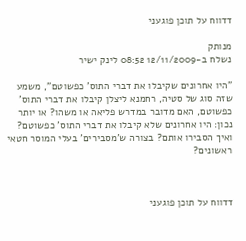דדווח על תוכן פוגעני

מנותק
נשלח ב-12/11/2009 08:52 לינק ישיר

"היו אחרונים שקיבלו את דברי התוס' כפשוטם", משמע שזה סוג של סטיה, רחמנא ליצלן קיבלו את דברי התוס' כפשוטם, האם מדובר במדרש פליאה או משהו? או יותר נכון: היו אחרונים שלא קיבלו את דברי התוס' כפשוטם? ואיך הסבירו אותם? בצורה ש'מסבירים' בעלי המוסר חטאי ראשונים?



דדווח על תוכן פוגעני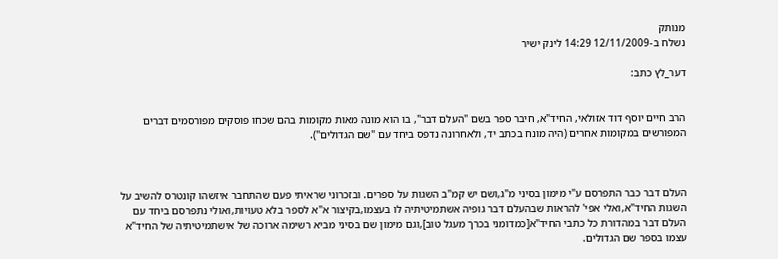מנותק
נשלח ב-12/11/2009 14:29 לינק ישיר

דער_לץ כתב:


הרב חיים יוסף דוד אזולאי, החיד"א, חיבר ספר בשם "העלם דבר", בו הוא מונה מאות מקומות בהם שכחו פוסקים מפורסמים דברים המפורשים במקומות אחרים (היה מונח בכתב יד, ולאחרונה נדפס ביחד עם "שם הגדולים").



העלם דבר כבר התפרסם ע"י מימון בסיני מ"ג,ושם יש קמ"ב השגות על ספרים. ובזכרוני שראיתי פעם שהתחבר איזשהו קונטרס להשיב על השגות החיד"א,ואלי אפי' להראות שבהעלם דבר גופיה אשתמיטיתיה לו בעצמו,בקיצור א"א לספר בלא טעויות,ואולי נתפרסם ביחד עם העלם דבר במהדורת כל כתבי החיד"א[כמדומני בכרך מעגל טוב],וגם מימון שם בסיני מביא רשימה ארוכה של אישתמיטיתיה של החיד"א עצמו בספר שם הגדולים.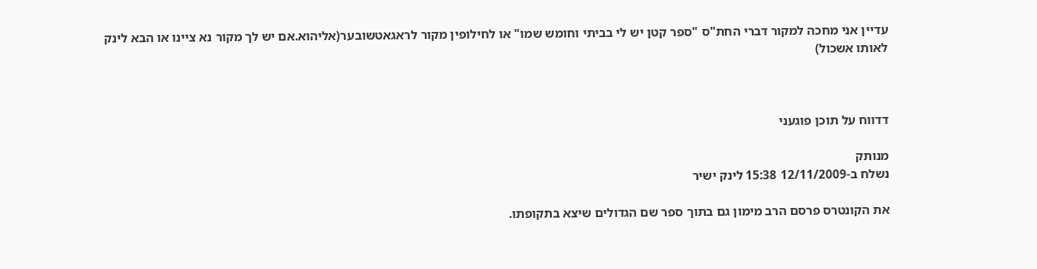עדיין אני מחכה למקור דברי החת"ס "ספר קטן יש לי בביתי וחומש שמו" או לחילופין מקור לראגאטשובער(אליהוא.אם יש לך מקור נא ציינו או הבא לינק לאותו אשכול)



דדווח על תוכן פוגעני

מנותק
נשלח ב-12/11/2009 15:38 לינק ישיר

את הקונטרס פרסם הרב מימון גם בתוך ספר שם הגדולים שיצא בתקופתו.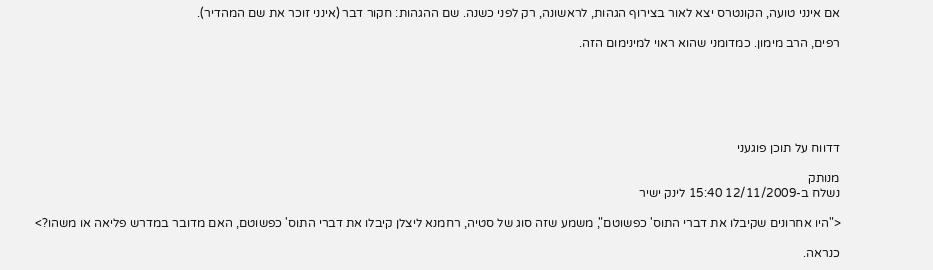אם אינני טועה, הקונטרס יצא לאור בצירוף הגהות, לראשונה, רק לפני כשנה. שם ההגהות: חקור דבר (אינני זוכר את שם המהדיר).

רפים, הרב מימון. כמדומני שהוא ראוי למינימום הזה.






דדווח על תוכן פוגעני

מנותק
נשלח ב-12/11/2009 15:40 לינק ישיר

<"היו אחרונים שקיבלו את דברי התוס' כפשוטם", משמע שזה סוג של סטיה, רחמנא ליצלן קיבלו את דברי התוס' כפשוטם, האם מדובר במדרש פליאה או משהו?>

כנראה.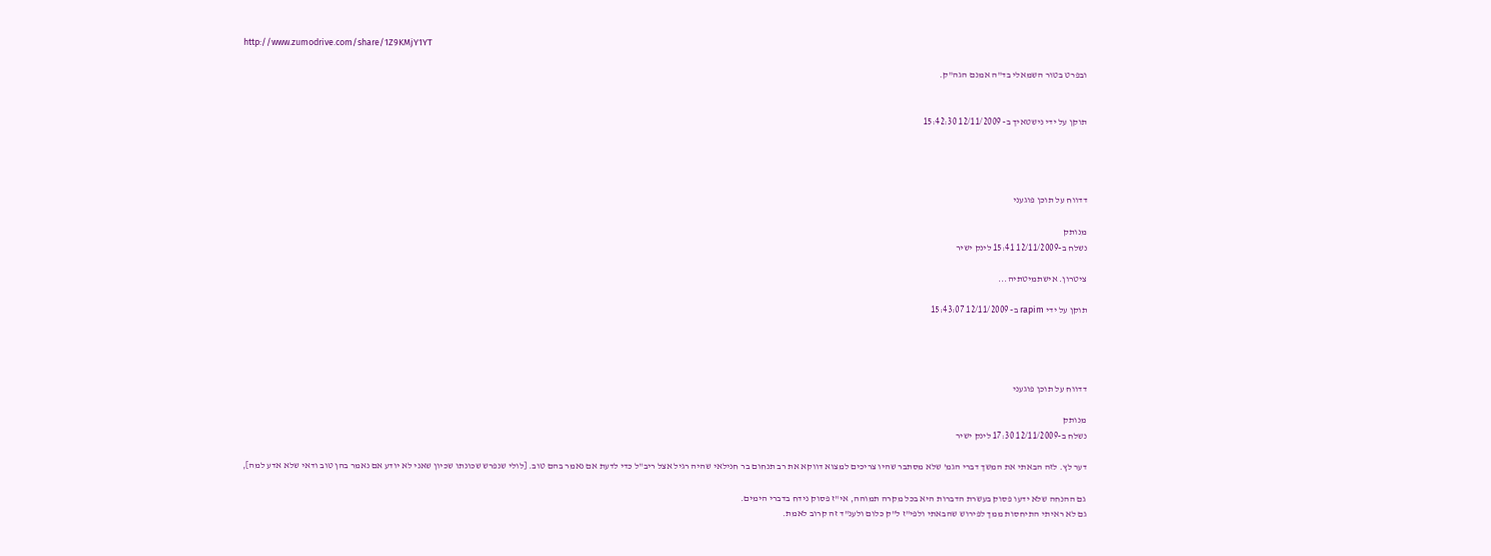http://www.zumodrive.com/share/1Z9KMjY1YT

ובפרט בטור השמאלי בד"ה אמנם הגה"ק.


תוקן על ידי נישטאיך ב- 12/11/2009 15:42:30




דדווח על תוכן פוגעני

מנותק
נשלח ב-12/11/2009 15:41 לינק ישיר

ציטרון. אישתמיטתיה...

תוקן על ידי rapim ב- 12/11/2009 15:43:07




דדווח על תוכן פוגעני

מנותק
נשלח ב-12/11/2009 17:30 לינק ישיר

דער לץ. לזה הבאתי את המשך דברי הגמ' שלא מסתבר שהיו צריכים למצוא דווקא את רב תנחום בר חנילאי שהיה רגיל אצל ריב"ל כדי לדעת אם נאמר בהם טוב. [לולי שנפרש שכונתו שכיון שאני לא יודע אם נאמר בהן טוב ודאי שלא אדע למה],

גם ההנחה שלא ידעו פסוק בעשרת הדברות היא בכל מקרה תמוהה, אי"ז פסוק נידח בדברי הימים.
גם לא ראיתי התיחסות ממך לפירוש שהבאתי ולפי"ז ל"ק כלום ולענ"ד זה קרוב לאמת.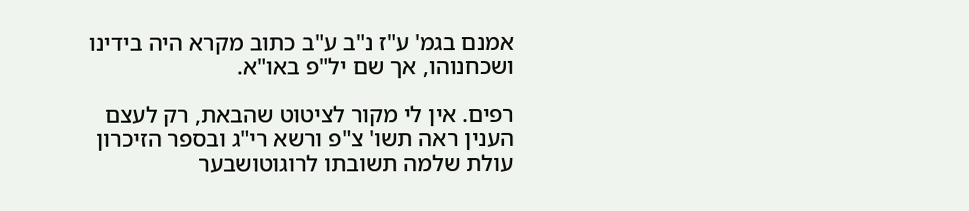אמנם בגמ' ע"ז נ"ב ע"ב כתוב מקרא היה בידינו ושכחנוהו, אך שם יל"פ באו"א.

רפים. אין לי מקור לציטוט שהבאת, רק לעצם הענין ראה תשו' צ"פ ורשא רי"ג ובספר הזיכרון עולת שלמה תשובתו לרוגוטושבער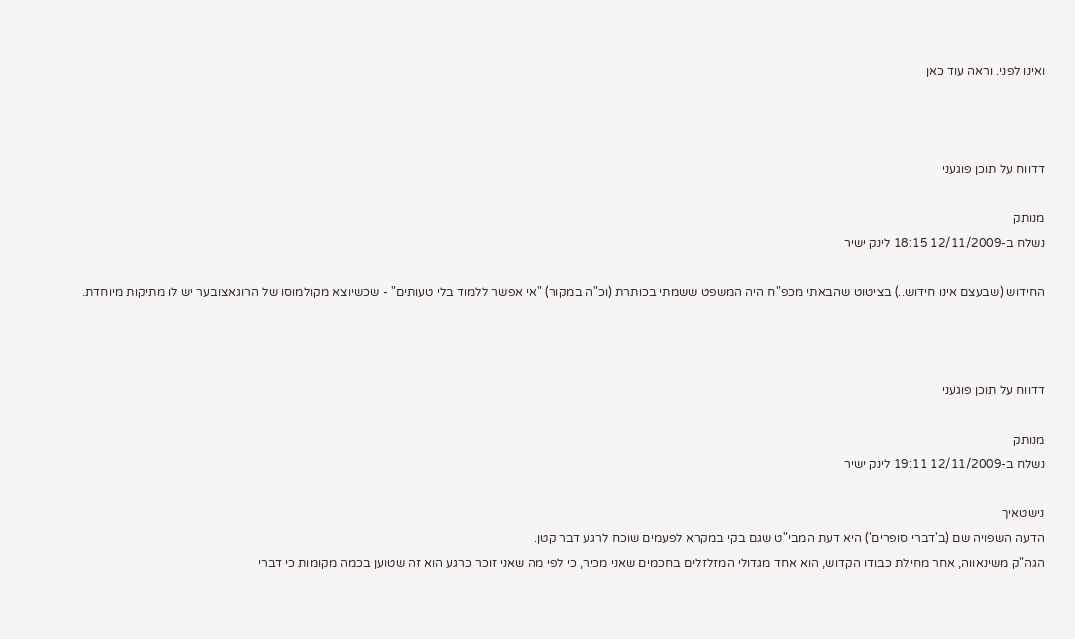ואינו לפני. וראה עוד כאן



דדווח על תוכן פוגעני

מנותק
נשלח ב-12/11/2009 18:15 לינק ישיר

החידוש (שבעצם אינו חידוש..) בציטוט שהבאתי מכפ"ח היה המשפט ששמתי בכותרת (וכ"ה במקור) "אי אפשר ללמוד בלי טעותים" - שכשיוצא מקולמוסו של הרוגאצובער יש לו מתיקות מיוחדת.



דדווח על תוכן פוגעני

מנותק
נשלח ב-12/11/2009 19:11 לינק ישיר

נישטאיך
הדעה השפויה שם (ב'דברי סופרים') היא דעת המבי"ט שגם בקי במקרא לפעמים שוכח לרגע דבר קטן.
הגה"ק משינאווה, אחר מחילת כבודו הקדוש, הוא אחד מגדולי המזלזלים בחכמים שאני מכיר, כי לפי מה שאני זוכר כרגע הוא זה שטוען בכמה מקומות כי דברי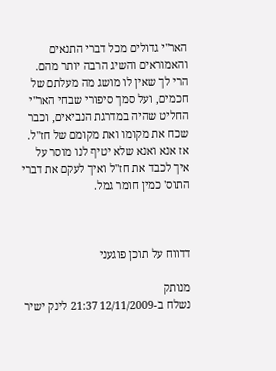האר"י גדולים מכל דברי התנאים והאמוראים והשיג הרבה יותר מהם. הרי לך שאין לו מושג מה מעלתם של חכמים, ועל סמך סיפורי שבחי האר"י החליט שהיה במדרגת הנביאים, וכבר שכח את מקומו ואת מקומם של חז"ל. אז אנא ואנא שלא יטיף לנו מוסר על איך לכבד את חז"ל ואיך לעקם את דברי התוס' כמין חומר גמל.



דדווח על תוכן פוגעני

מנותק
נשלח ב-12/11/2009 21:37 לינק ישיר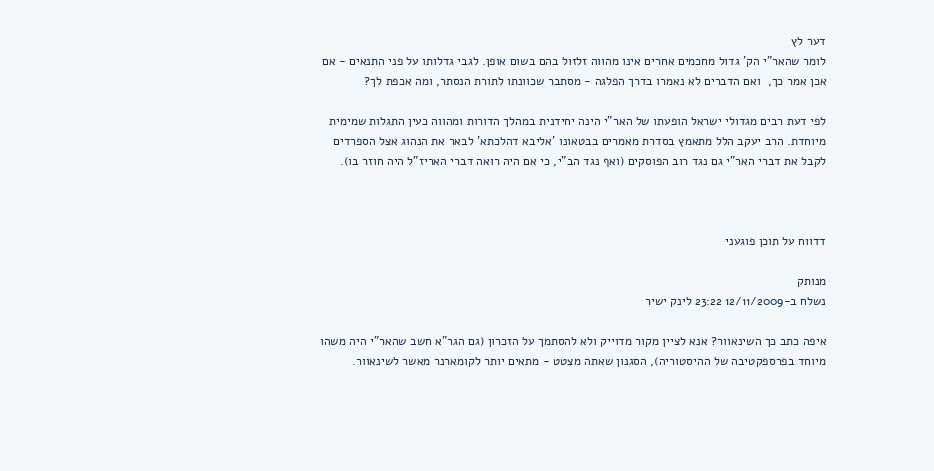דער לץ
לומר שהאר"י הק' גדול מחכמים אחרים אינו מהווה זלזול בהם בשום אופן. לגבי גדלותו על פני התנאים - אם אכן אמר כך,  ואם הדברים לא נאמרו בדרך הפלגה - מסתבר שכוונתו לתורת הנסתר, ומה אכפת לך?

לפי דעת רבים מגדולי ישראל הופעתו של האר"י הינה יחידנית במהלך הדורות ומהווה כעין התגלות שמימית מיוחדת. הרב יעקב הלל מתאמץ בסדרת מאמרים בבטאונו 'אליבא דהלכתא' לבאר את הנהוג אצל הספרדים לקבל את דברי האר"י גם נגד רוב הפוסקים (ואף נגד הב"י, כי אם היה רואה דברי האריז"ל היה חוזר בו).



דדווח על תוכן פוגעני

מנותק
נשלח ב-12/11/2009 23:22 לינק ישיר

איפה כתב כך השינאוור? אנא לציין מקור מדוייק ולא להסתמך על הזכרון (גם הגר"א חשב שהאר"י היה משהו מיוחד בפרספקטיבה של ההיסטוריה), הסגנון שאתה מצטט - מתאים יותר לקומארנר מאשר לשינאוור.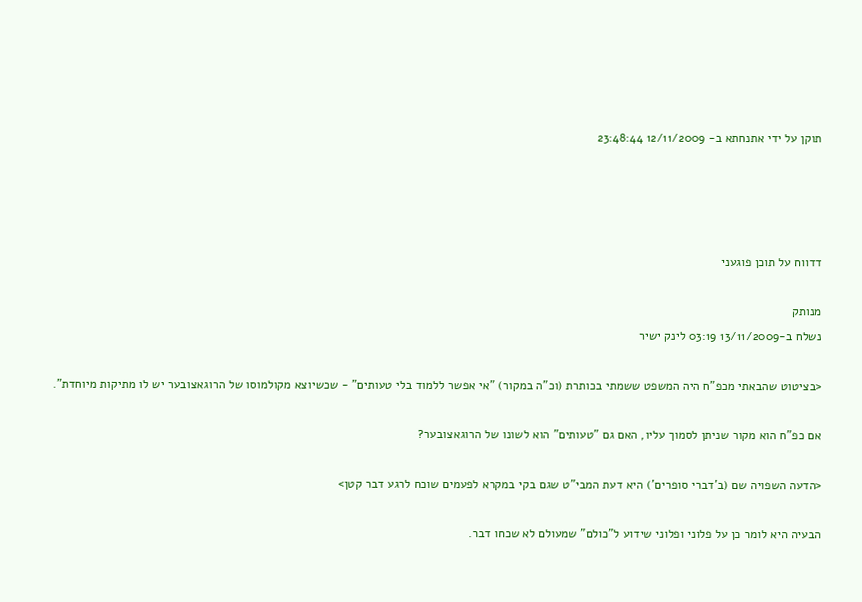תוקן על ידי אתנחתא ב- 12/11/2009 23:48:44




דדווח על תוכן פוגעני

מנותק
נשלח ב-13/11/2009 03:19 לינק ישיר

<בציטוט שהבאתי מכפ"ח היה המשפט ששמתי בכותרת (וכ"ה במקור) "אי אפשר ללמוד בלי טעותים" - שכשיוצא מקולמוסו של הרוגאצובער יש לו מתיקות מיוחדת".

אם כפ"ח הוא מקור שניתן לסמוך עליו, האם גם "טעותים" הוא לשונו של הרוגאצובער?

<הדעה השפויה שם (ב'דברי סופרים') היא דעת המבי"ט שגם בקי במקרא לפעמים שוכח לרגע דבר קטן>

הבעיה היא לומר כן על פלוני ופלוני שידוע ל"כולם" שמעולם לא שכחו דבר.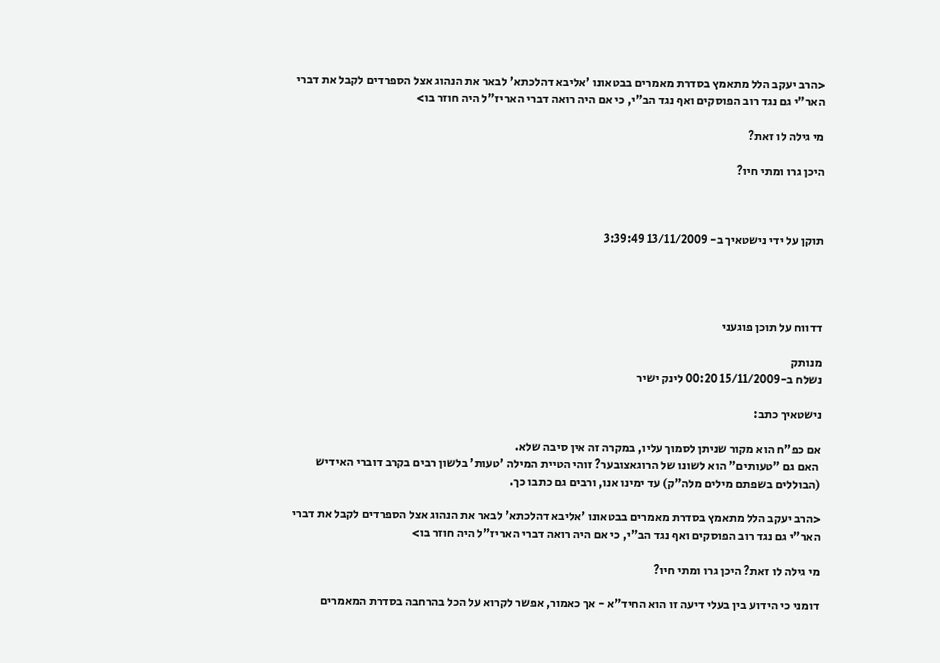<הרב יעקב הלל מתאמץ בסדרת מאמרים בבטאונו 'אליבא דהלכתא' לבאר את הנהוג אצל הספרדים לקבל את דברי האר"י גם נגד רוב הפוסקים ואף נגד הב"י, כי אם היה רואה דברי האריז"ל היה חוזר בו>

מי גילה לו זאת?

היכן גרו ומתי חיו?



תוקן על ידי נישטאיך ב- 13/11/2009 3:39:49




דדווח על תוכן פוגעני

מנותק
נשלח ב-15/11/2009 00:20 לינק ישיר

נישטאיך כתב:

אם כפ"ח הוא מקור שניתן לסמוך עליו, במקרה זה אין סיבה שלא.
 האם גם "טעותים" הוא לשונו של הרוגאצובער? זוהי הטיית המילה 'טעות' בלשון רבים בקרב דוברי האידיש (הבוללים בשפתם מילים מלה"ק) עד ימינו אנו, ורבים גם כתבו כך.

<הרב יעקב הלל מתאמץ בסדרת מאמרים בבטאונו 'אליבא דהלכתא' לבאר את הנהוג אצל הספרדים לקבל את דברי האר"י גם נגד רוב הפוסקים ואף נגד הב"י, כי אם היה רואה דברי האריז"ל היה חוזר בו>

מי גילה לו זאת? היכן גרו ומתי חיו?

דומני כי הידוע בין בעלי דיעה זו הוא החיד"א - אך כאמור, אפשר לקרוא על הכל בהרחבה בסדרת המאמרים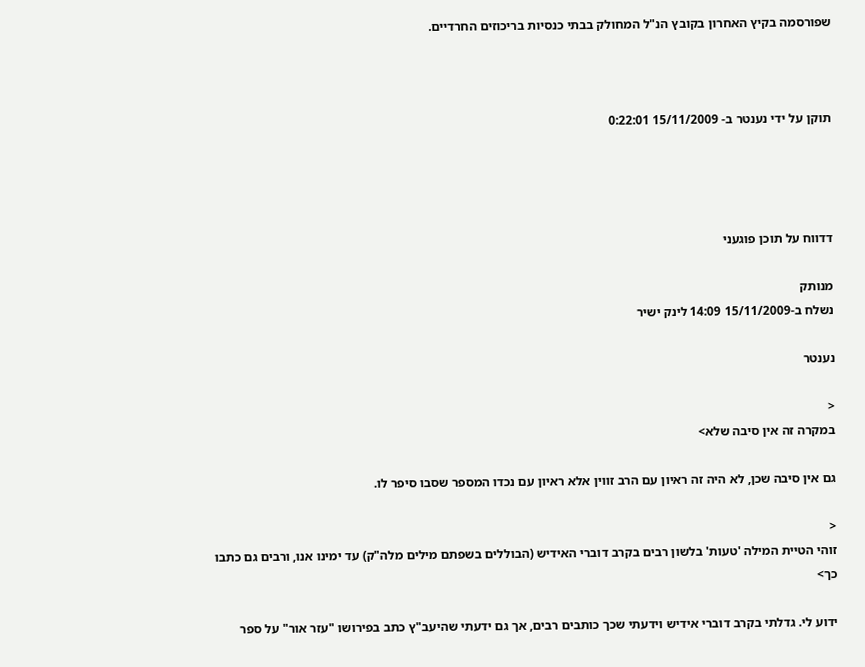שפורסמה בקיץ האחרון בקובץ הנ"ל המחולק בבתי כנסיות בריכוזים החרדיים.



תוקן על ידי נענטר ב- 15/11/2009 0:22:01




דדווח על תוכן פוגעני

מנותק
נשלח ב-15/11/2009 14:09 לינק ישיר

נענטר

<
במקרה זה אין סיבה שלא>

גם אין סיבה שכן, לא היה זה ראיון עם הרב זווין אלא ראיון עם נכדו המספר שסבו סיפר לו.

<
זוהי הטיית המילה 'טעות' בלשון רבים בקרב דוברי האידיש (הבוללים בשפתם מילים מלה"ק) עד ימינו אנו, ורבים גם כתבו כך>

ידוע לי. גדלתי בקרב דוברי אידיש וידעתי שכך כותבים רבים, אך גם ידעתי שהיעב"ץ כתב בפירושו "עזר אור" על ספר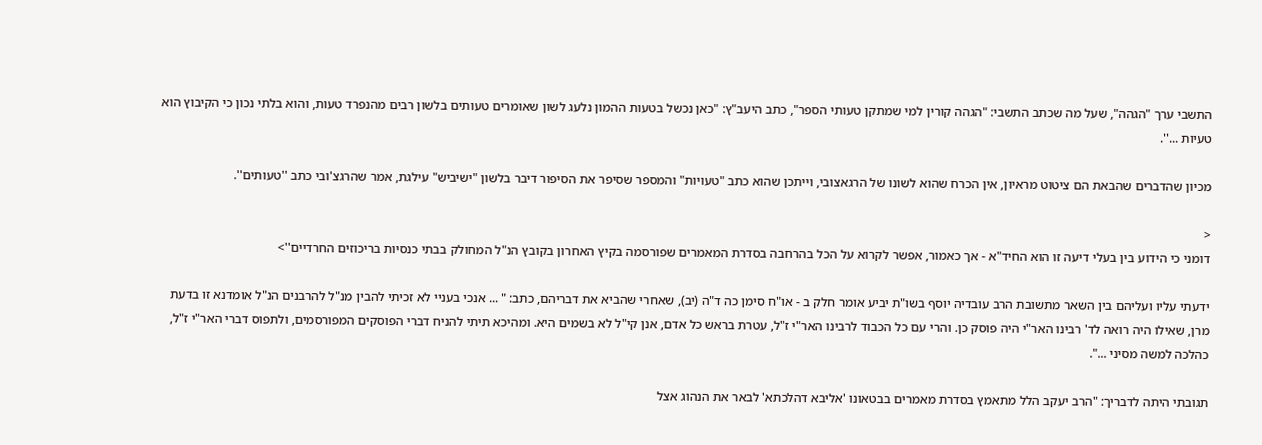התשבי ערך "הגהה", שעל מה שכתב התשבי: "הגהה קורין למי שמתקן טעותי הספר", כתב היעב"ץ: "כאן נכשל בטעות ההמון נלעג לשון שאומרים טעותים בלשון רבים מהנפרד טעות, והוא בלתי נכון כי הקיבוץ הוא טעיות ...''.

מכיון שהדברים שהבאת הם ציטוט מראיון, אין הכרח שהוא לשונו של הרגאצובי, וייתכן שהוא כתב "טעויות" והמספר שסיפר את הסיפור דיבר בלשון "ישיביש" עילגת, אמר שהרגצ'ובי כתב ''טעותים''.

<
דומני כי הידוע בין בעלי דיעה זו הוא החיד"א - אך כאמור, אפשר לקרוא על הכל בהרחבה בסדרת המאמרים שפורסמה בקיץ האחרון בקובץ הנ"ל המחולק בבתי כנסיות בריכוזים החרדיים''>

ידעתי עליו ועליהם בין השאר מתשובת הרב עובדיה יוסף בשו"ת יביע אומר חלק ב - או"ח סימן כה ד"ה (יב), שאחרי שהביא את דבריהם, כתב: " ... אנכי בעניי לא זכיתי להבין מנ"ל להרבנים הנ"ל אומדנא זו בדעת מרן, שאילו היה רואה לד' רבינו האר"י היה פוסק כן. והרי עם כל הכבוד לרבינו האר"י ז"ל, עטרת בראש כל אדם, אנן קי"ל לא בשמים היא. ומהיכא תיתי להניח דברי הפוסקים המפורסמים, ולתפוס דברי האר"י ז"ל, כהלכה למשה מסיני ...".

תגובתי היתה לדבריך: "הרב יעקב הלל מתאמץ בסדרת מאמרים בבטאונו 'אליבא דהלכתא' לבאר את הנהוג אצל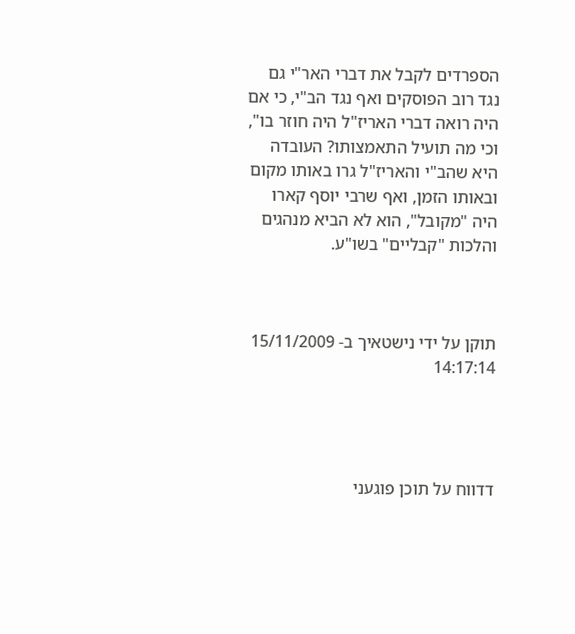הספרדים לקבל את דברי האר"י גם נגד רוב הפוסקים ואף נגד הב"י, כי אם היה רואה דברי האריז"ל היה חוזר בו", וכי מה תועיל התאמצותו? העובדה היא שהב"י והאריז"ל גרו באותו מקום ובאותו הזמן, ואף שרבי יוסף קארו היה "מקובל", הוא לא הביא מנהגים והלכות "קבליים" בשו"ע.



תוקן על ידי נישטאיך ב- 15/11/2009 14:17:14




דדווח על תוכן פוגעני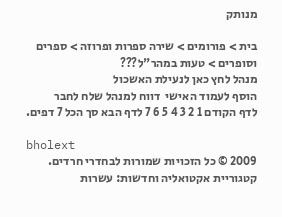מנותק

בית > פורומים > שירה ספרות ופרוזה > ספרים וסופרים > טעות במהר"ל???
מנהל לחץ כאן לנעילת האשכול
הוסף לעמוד האישי  דווח למנהל שלח לחבר
לדף הקודם 1 2 3 4 5 6 7 לדף הבא סך הכל 7 דפים.

bholext
2009 © כל הזכויות שמורות לבחדרי חרדים. קטגוריית אקטואליה וחדשות: עשרות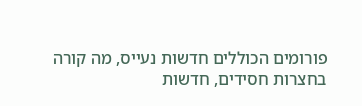פורומים הכוללים חדשות נעייס, מה קורה בחצרות חסידים, חדשות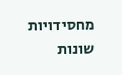מחסידויות שונות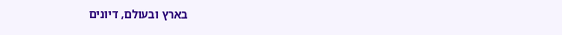בארץ ובעולם, דיונים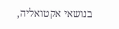בנושאי אקטואליה,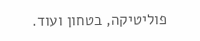פוליטיקה, בטחון ועוד.